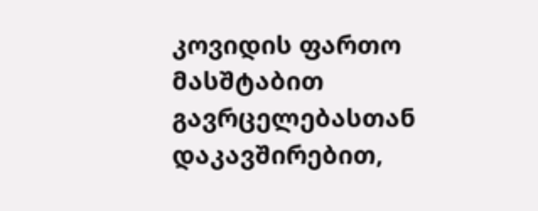კოვიდის ფართო მასშტაბით გავრცელებასთან დაკავშირებით,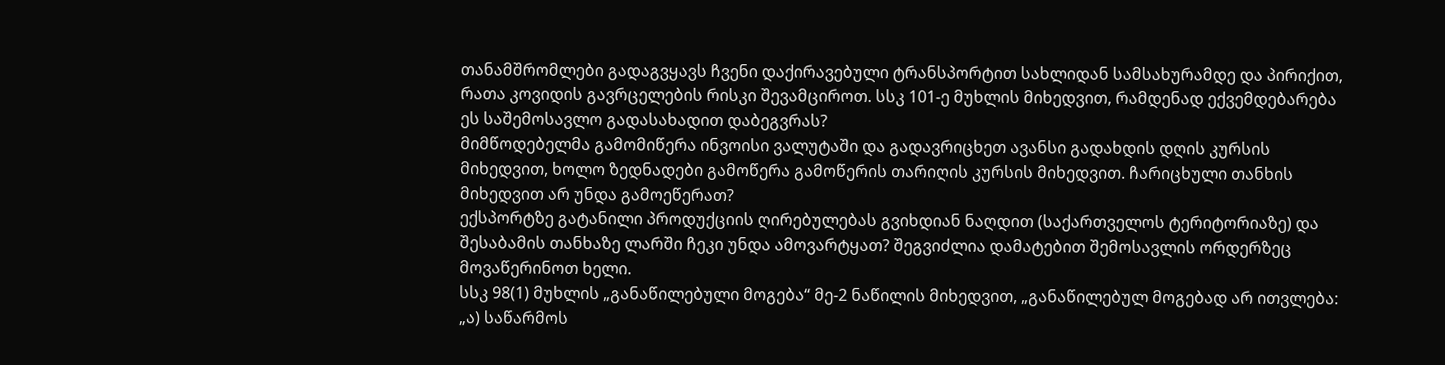თანამშრომლები გადაგვყავს ჩვენი დაქირავებული ტრანსპორტით სახლიდან სამსახურამდე და პირიქით, რათა კოვიდის გავრცელების რისკი შევამციროთ. სსკ 101-ე მუხლის მიხედვით, რამდენად ექვემდებარება ეს საშემოსავლო გადასახადით დაბეგვრას?
მიმწოდებელმა გამომიწერა ინვოისი ვალუტაში და გადავრიცხეთ ავანსი გადახდის დღის კურსის მიხედვით, ხოლო ზედნადები გამოწერა გამოწერის თარიღის კურსის მიხედვით. ჩარიცხული თანხის მიხედვით არ უნდა გამოეწერათ?
ექსპორტზე გატანილი პროდუქციის ღირებულებას გვიხდიან ნაღდით (საქართველოს ტერიტორიაზე) და შესაბამის თანხაზე ლარში ჩეკი უნდა ამოვარტყათ? შეგვიძლია დამატებით შემოსავლის ორდერზეც მოვაწერინოთ ხელი.
სსკ 98(1) მუხლის „განაწილებული მოგება“ მე-2 ნაწილის მიხედვით, „განაწილებულ მოგებად არ ითვლება:
„ა) საწარმოს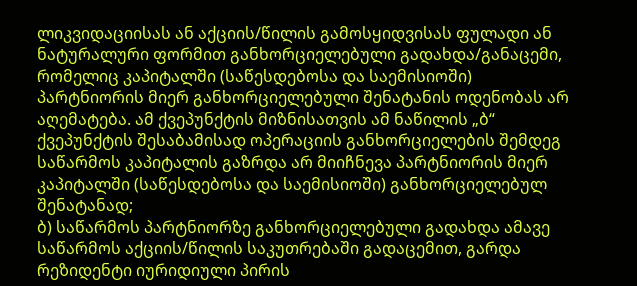ლიკვიდაციისას ან აქციის/წილის გამოსყიდვისას ფულადი ან ნატურალური ფორმით განხორციელებული გადახდა/განაცემი, რომელიც კაპიტალში (საწესდებოსა და საემისიოში) პარტნიორის მიერ განხორციელებული შენატანის ოდენობას არ აღემატება. ამ ქვეპუნქტის მიზნისათვის ამ ნაწილის „ბ“ ქვეპუნქტის შესაბამისად ოპერაციის განხორციელების შემდეგ საწარმოს კაპიტალის გაზრდა არ მიიჩნევა პარტნიორის მიერ კაპიტალში (საწესდებოსა და საემისიოში) განხორციელებულ შენატანად;
ბ) საწარმოს პარტნიორზე განხორციელებული გადახდა ამავე საწარმოს აქციის/წილის საკუთრებაში გადაცემით, გარდა რეზიდენტი იურიდიული პირის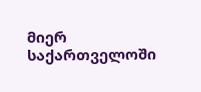მიერ საქართველოში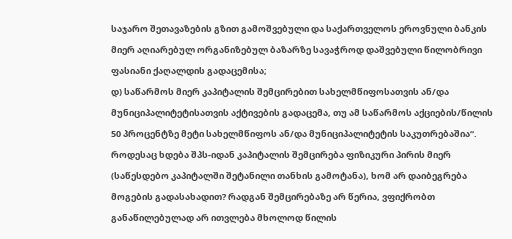საჯარო შეთავაზების გზით გამოშვებული და საქართველოს ეროვნული ბანკის მიერ აღიარებულ ორგანიზებულ ბაზარზე სავაჭროდ დაშვებული წილობრივი ფასიანი ქაღალდის გადაცემისა;
დ) საწარმოს მიერ კაპიტალის შემცირებით სახელმწიფოსათვის ან/და მუნიციპალიტეტისათვის აქტივების გადაცემა, თუ ამ საწარმოს აქციების/წილის 50 პროცენტზე მეტი სახელმწიფოს ან/და მუნიციპალიტეტის საკუთრებაშია“.
როდესაც ხდება შპს-იდან კაპიტალის შემცირება ფიზიკური პირის მიერ (საწესდებო კაპიტალში შეტანილი თანხის გამოტანა), ხომ არ დაიბეგრება მოგების გადასახადით? რადგან შემცირებაზე არ წერია, ვფიქრობთ განაწილებულად არ ითვლება მხოლოდ წილის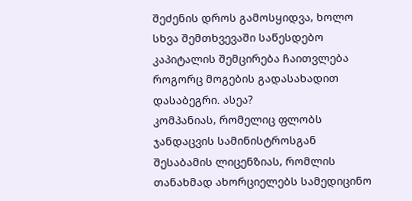შეძენის დროს გამოსყიდვა, ხოლო სხვა შემთხვევაში საწესდებო კაპიტალის შემცირება ჩაითვლება როგორც მოგების გადასახადით დასაბეგრი. ასეა?
კომპანიას, რომელიც ფლობს ჯანდაცვის სამინისტროსგან შესაბამის ლიცენზიას, რომლის თანახმად ახორციელებს სამედიცინო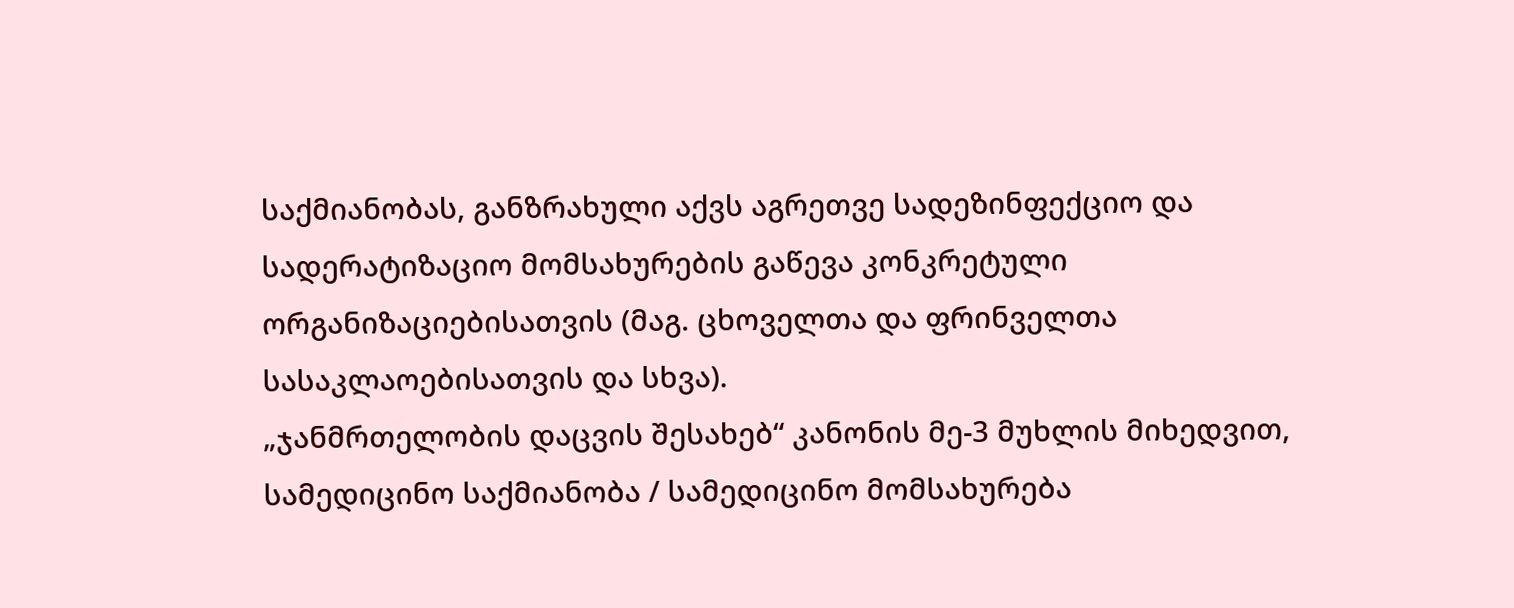საქმიანობას, განზრახული აქვს აგრეთვე სადეზინფექციო და სადერატიზაციო მომსახურების გაწევა კონკრეტული ორგანიზაციებისათვის (მაგ. ცხოველთა და ფრინველთა სასაკლაოებისათვის და სხვა).
„ჯანმრთელობის დაცვის შესახებ“ კანონის მე-3 მუხლის მიხედვით, სამედიცინო საქმიანობა / სამედიცინო მომსახურება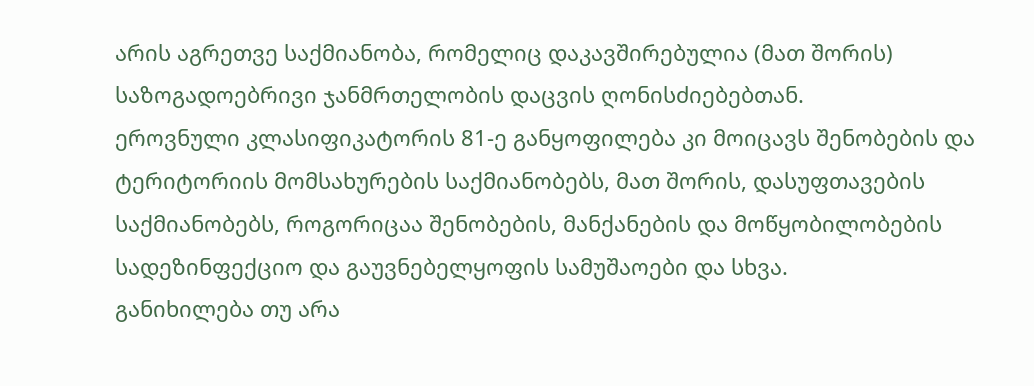არის აგრეთვე საქმიანობა, რომელიც დაკავშირებულია (მათ შორის) საზოგადოებრივი ჯანმრთელობის დაცვის ღონისძიებებთან.
ეროვნული კლასიფიკატორის 81-ე განყოფილება კი მოიცავს შენობების და ტერიტორიის მომსახურების საქმიანობებს, მათ შორის, დასუფთავების საქმიანობებს, როგორიცაა შენობების, მანქანების და მოწყობილობების სადეზინფექციო და გაუვნებელყოფის სამუშაოები და სხვა.
განიხილება თუ არა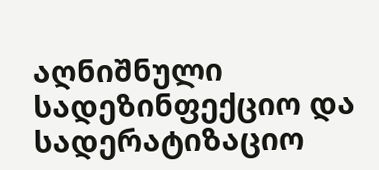აღნიშნული სადეზინფექციო და სადერატიზაციო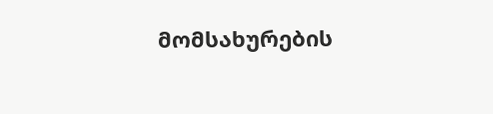მომსახურების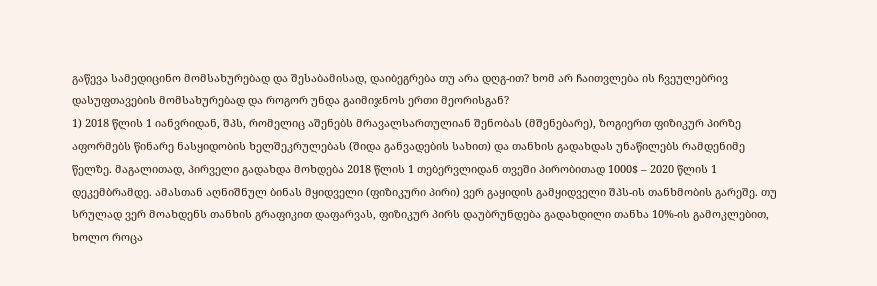გაწევა სამედიცინო მომსახურებად და შესაბამისად, დაიბეგრება თუ არა დღგ-ით? ხომ არ ჩაითვლება ის ჩვეულებრივ დასუფთავების მომსახურებად და როგორ უნდა გაიმიჯნოს ერთი მეორისგან?
1) 2018 წლის 1 იანვრიდან, შპს, რომელიც აშენებს მრავალსართულიან შენობას (მშენებარე), ზოგიერთ ფიზიკურ პირზე აფორმებს წინარე ნასყიდობის ხელშეკრულებას (შიდა განვადების სახით) და თანხის გადახდას უნაწილებს რამდენიმე წელზე. მაგალითად, პირველი გადახდა მოხდება 2018 წლის 1 თებერვლიდან თვეში პირობითად 1000$ – 2020 წლის 1 დეკემბრამდე. ამასთან აღნიშნულ ბინას მყიდველი (ფიზიკური პირი) ვერ გაყიდის გამყიდველი შპს-ის თანხმობის გარეშე. თუ სრულად ვერ მოახდენს თანხის გრაფიკით დაფარვას, ფიზიკურ პირს დაუბრუნდება გადახდილი თანხა 10%-ის გამოკლებით, ხოლო როცა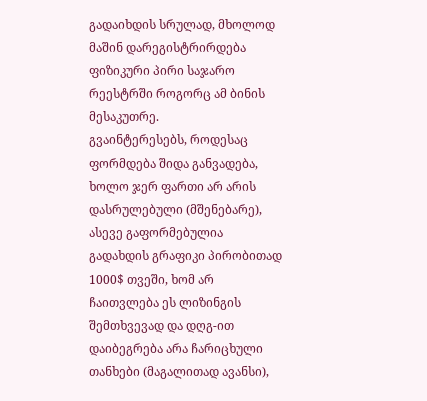გადაიხდის სრულად, მხოლოდ მაშინ დარეგისტრირდება ფიზიკური პირი საჯარო რეესტრში როგორც ამ ბინის მესაკუთრე.
გვაინტერესებს, როდესაც ფორმდება შიდა განვადება, ხოლო ჯერ ფართი არ არის დასრულებული (მშენებარე), ასევე გაფორმებულია გადახდის გრაფიკი პირობითად 1000$ თვეში, ხომ არ ჩაითვლება ეს ლიზინგის შემთხვევად და დღგ-ით დაიბეგრება არა ჩარიცხული თანხები (მაგალითად ავანსი),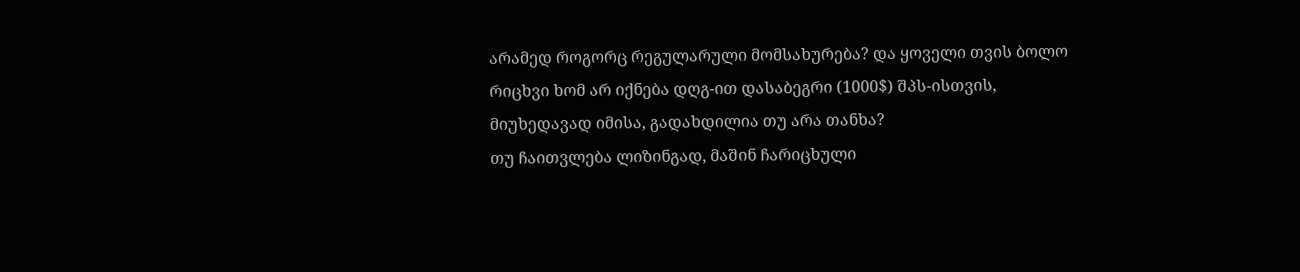არამედ როგორც რეგულარული მომსახურება? და ყოველი თვის ბოლო რიცხვი ხომ არ იქნება დღგ-ით დასაბეგრი (1000$) შპს-ისთვის, მიუხედავად იმისა, გადახდილია თუ არა თანხა?
თუ ჩაითვლება ლიზინგად, მაშინ ჩარიცხული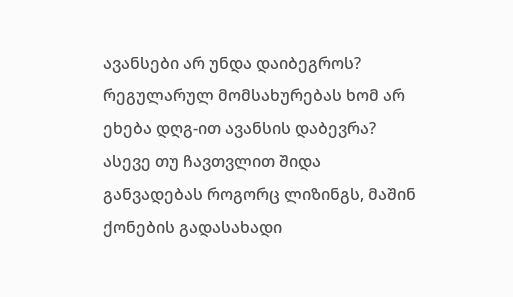ავანსები არ უნდა დაიბეგროს? რეგულარულ მომსახურებას ხომ არ ეხება დღგ-ით ავანსის დაბევრა? ასევე თუ ჩავთვლით შიდა განვადებას როგორც ლიზინგს, მაშინ ქონების გადასახადი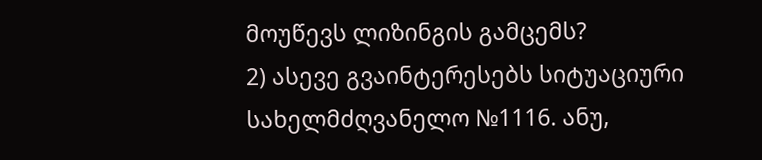მოუწევს ლიზინგის გამცემს?
2) ასევე გვაინტერესებს სიტუაციური სახელმძღვანელო №1116. ანუ,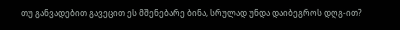თუ განვადებით გავეცით ეს მშენებარე ბინა, სრულად უნდა დაიბეგროს დღგ-ით?